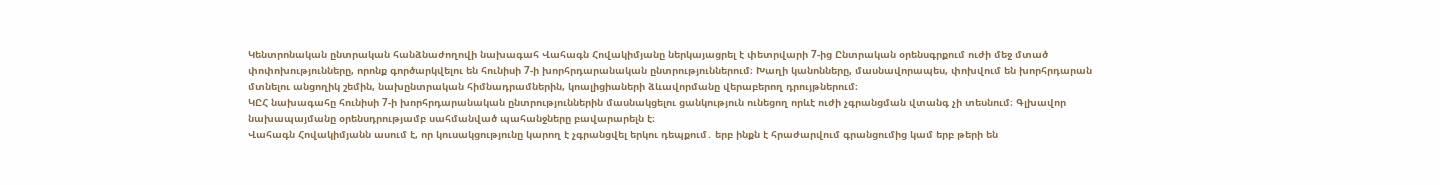Կենտրոնական ընտրական հանձնաժողովի նախագահ Վահագն Հովակիմյանը ներկայացրել է փետրվարի 7-ից Ընտրական օրենսգրքում ուժի մեջ մտած փոփոխությունները, որոնք գործարկվելու են հունիսի 7-ի խորհրդարանական ընտրություններում։ Խաղի կանոնները, մասնավորապես, փոխվում են խորհրդարան մտնելու անցողիկ շեմին, նախընտրական հիմնադրամներին, կոալիցիաների ձևավորմանը վերաբերող դրույթներում։
ԿԸՀ նախագահը հունիսի 7-ի խորհրդարանական ընտրություններին մասնակցելու ցանկություն ունեցող որևէ ուժի չգրանցման վտանգ չի տեսնում։ Գլխավոր նախապայմանը օրենսդրությամբ սահմանված պահանջները բավարարելն է։
Վահագն Հովակիմյանն ասում է, որ կուսակցությունը կարող է չգրանցվել երկու դեպքում․ երբ ինքն է հրաժարվում գրանցումից կամ երբ թերի են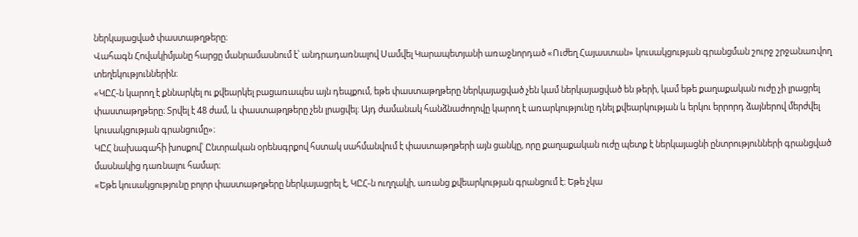ներկայացված փաստաթղթերը։
Վահագն Հովակիմյանը հարցը մանրամասնում է՝ անդրադառնալով Սամվել Կարապետյանի առաջնորդած «Ուժեղ Հայաստան» կուսակցության գրանցման շուրջ շրջանառվող տեղեկություններին։
«ԿԸՀ-ն կարող է քննարկել ու քվեարկել բացառապես այն դեպքում, եթե փաստաթղթերը ներկայացված չեն կամ ներկայացված են թերի, կամ եթե քաղաքական ուժը չի լրացրել փաստաթղթերը։ Տրվել է 48 ժամ, և փաստաթղթերը չեն լրացվել։ Այդ ժամանակ հանձնաժողովը կարող է առարկությունը դնել քվեարկության և երկու երրորդ ձայներով մերժվել կուսակցության գրանցումը»։
ԿԸՀ նախագահի խոսքով՝ Ընտրական օրենսգրքով հստակ սահմանվում է փաստաթղթերի այն ցանկը, որը քաղաքական ուժը պետք է ներկայացնի ընտրությունների գրանցված մասնակից դառնալու համար։
«Եթե կուսակցությունը բոլոր փաստաթղթերը ներկայացրել է, ԿԸՀ-ն ուղղակի, առանց քվեարկության գրանցում է։ Եթե չկա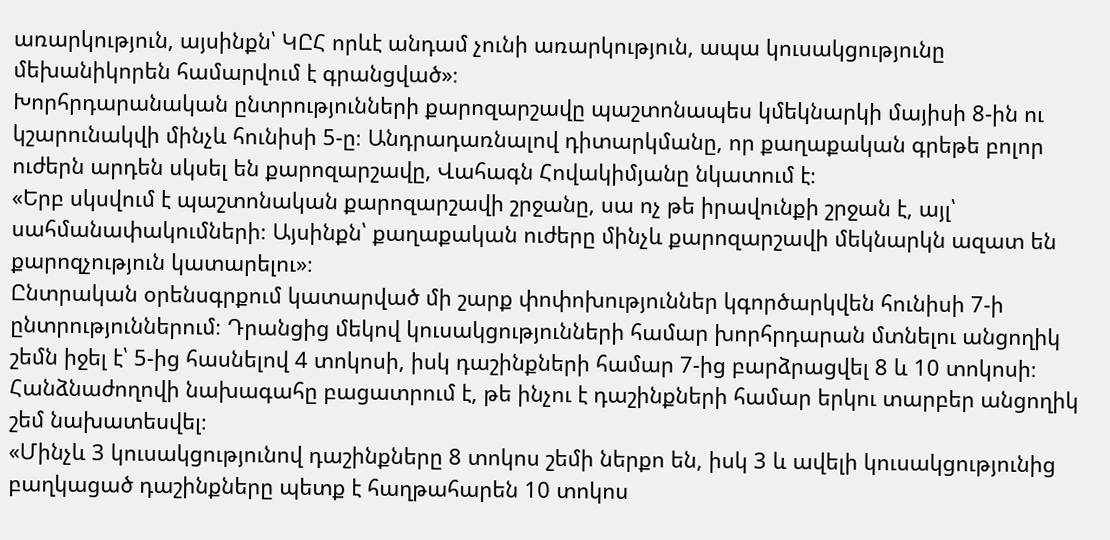առարկություն, այսինքն՝ ԿԸՀ որևէ անդամ չունի առարկություն, ապա կուսակցությունը մեխանիկորեն համարվում է գրանցված»։
Խորհրդարանական ընտրությունների քարոզարշավը պաշտոնապես կմեկնարկի մայիսի 8-ին ու կշարունակվի մինչև հունիսի 5-ը։ Անդրադառնալով դիտարկմանը, որ քաղաքական գրեթե բոլոր ուժերն արդեն սկսել են քարոզարշավը, Վահագն Հովակիմյանը նկատում է։
«Երբ սկսվում է պաշտոնական քարոզարշավի շրջանը, սա ոչ թե իրավունքի շրջան է, այլ՝ սահմանափակումների։ Այսինքն՝ քաղաքական ուժերը մինչև քարոզարշավի մեկնարկն ազատ են քարոզչություն կատարելու»։
Ընտրական օրենսգրքում կատարված մի շարք փոփոխություններ կգործարկվեն հունիսի 7-ի ընտրություններում։ Դրանցից մեկով կուսակցությունների համար խորհրդարան մտնելու անցողիկ շեմն իջել է՝ 5-ից հասնելով 4 տոկոսի, իսկ դաշինքների համար 7-ից բարձրացվել 8 և 10 տոկոսի։
Հանձնաժողովի նախագահը բացատրում է, թե ինչու է դաշինքների համար երկու տարբեր անցողիկ շեմ նախատեսվել։
«Մինչև 3 կուսակցությունով դաշինքները 8 տոկոս շեմի ներքո են, իսկ 3 և ավելի կուսակցությունից բաղկացած դաշինքները պետք է հաղթահարեն 10 տոկոս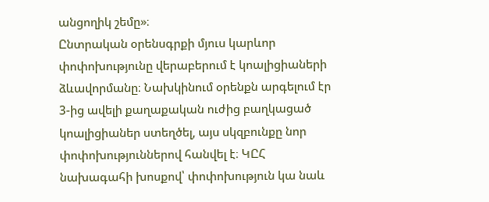անցողիկ շեմը»։
Ընտրական օրենսգրքի մյուս կարևոր փոփոխությունը վերաբերում է կոալիցիաների ձևավորմանը։ Նախկինում օրենքն արգելում էր 3-ից ավելի քաղաքական ուժից բաղկացած կոալիցիաներ ստեղծել, այս սկզբունքը նոր փոփոխություններով հանվել է։ ԿԸՀ նախագահի խոսքով՝ փոփոխություն կա նաև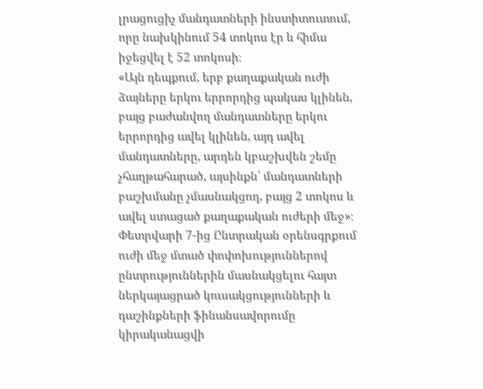լրացուցիչ մանդատների ինստիտուտում, որը նախկինում 54 տոկոս էր և հիմա իջեցվել է 52 տոկոսի։
«Այն դեպքում, երբ քաղաքական ուժի ձայները երկու երրորդից պակաս կլինեն, բայց բաժանվող մանդատները երկու երրորդից ավել կլինեն, այդ ավել մանդատները, արդեն կբաշխվեն շեմը չհաղթահարած, այսինքն՝ մանդատների բաշխմանը չմասնակցող, բայց 2 տոկոս և ավել ստացած քաղաքական ուժերի մեջ»։
Փետրվարի 7-ից Ընտրական օրենսգրքում ուժի մեջ մտած փոփոխություններով ընտրություններին մասնակցելու հայտ ներկայացրած կուսակցությունների և դաշինքների ֆինանսավորումը կիրականացվի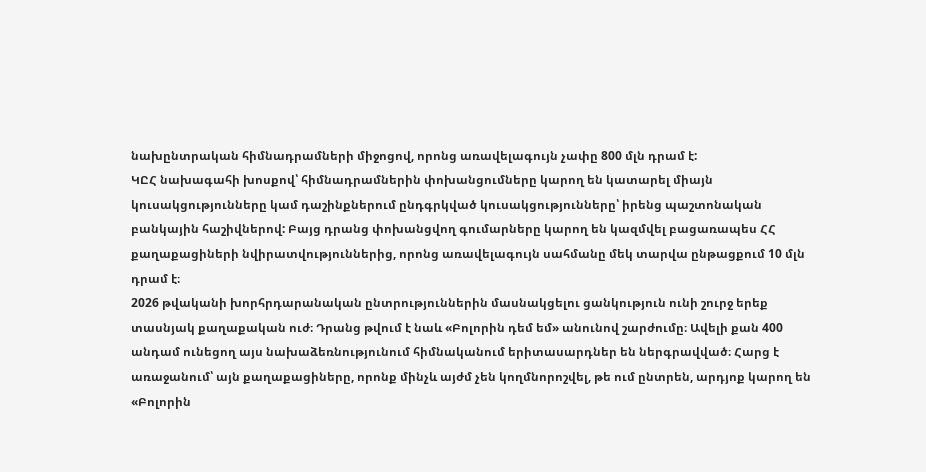նախընտրական հիմնադրամների միջոցով, որոնց առավելագույն չափը 800 մլն դրամ է:
ԿԸՀ նախագահի խոսքով՝ հիմնադրամներին փոխանցումները կարող են կատարել միայն կուսակցությունները կամ դաշինքներում ընդգրկված կուսակցությունները՝ իրենց պաշտոնական բանկային հաշիվներով: Բայց դրանց փոխանցվող գումարները կարող են կազմվել բացառապես ՀՀ քաղաքացիների նվիրատվություններից, որոնց առավելագույն սահմանը մեկ տարվա ընթացքում 10 մլն դրամ է։
2026 թվականի խորհրդարանական ընտրություններին մասնակցելու ցանկություն ունի շուրջ երեք տասնյակ քաղաքական ուժ։ Դրանց թվում է նաև «Բոլորին դեմ եմ» անունով շարժումը։ Ավելի քան 400 անդամ ունեցող այս նախաձեռնությունում հիմնականում երիտասարդներ են ներգրավված։ Հարց է առաջանում՝ այն քաղաքացիները, որոնք մինչև այժմ չեն կողմնորոշվել, թե ում ընտրեն, արդյոք կարող են «Բոլորին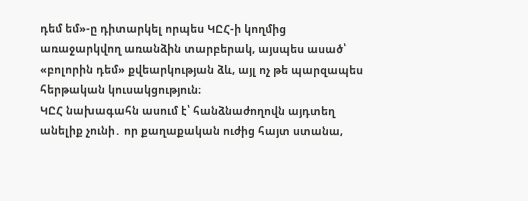դեմ եմ»-ը դիտարկել որպես ԿԸՀ-ի կողմից առաջարկվող առանձին տարբերակ, այսպես ասած՝ «բոլորին դեմ» քվեարկության ձև, այլ ոչ թե պարզապես հերթական կուսակցություն։
ԿԸՀ նախագահն ասում է՝ հանձնաժողովն այդտեղ անելիք չունի․ որ քաղաքական ուժից հայտ ստանա,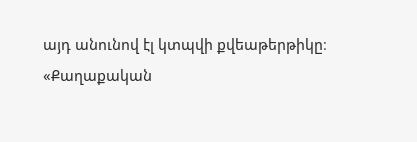այդ անունով էլ կտպվի քվեաթերթիկը։
«Քաղաքական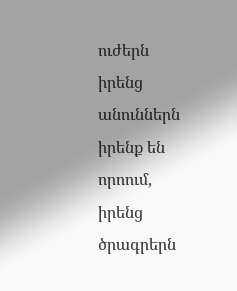ուժերն իրենց անուններն իրենք են որոում, իրենց ծրագրերն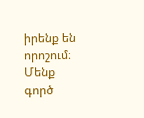իրենք են որոշում։ Մենք գործ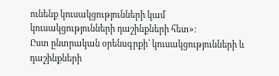ունենք կուսակցությունների կամ կուսակցությունների դաշինքների հետ»։
Ըստ ընտրական օրենսգրքի՝ կուսակցությունների և դաշինքների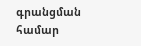գրանցման համար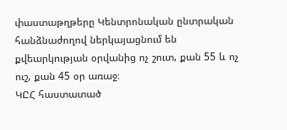փաստաթղթերը Կենտրոնական ընտրական հանձնաժողով ներկայացնում են քվեարկության օրվանից ոչ շուտ, քան 55 և ոչ ուշ, քան 45 օր առաջ։
ԿԸՀ հաստատած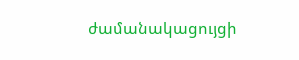ժամանակացույցի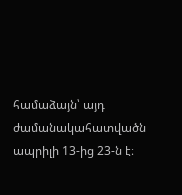համաձայն՝ այդ ժամանակահատվածն ապրիլի 13-ից 23-ն է։